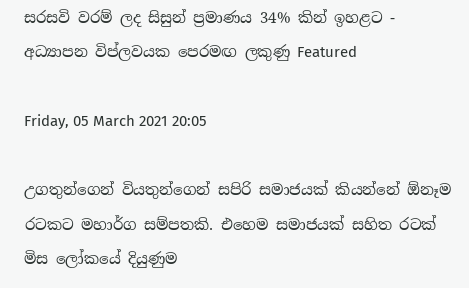සරසවි වරම් ලද සිසුන් ප්‍රමාණය 34% කින් ඉහළට - අධ්‍යාපන විප්ලවයක පෙරමඟ ලකුණු Featured

Friday, 05 March 2021 20:05

උගතුන්ගෙන් වියතුන්ගෙන් සපිරි සමාජයක් කියන්නේ ඕනෑම රටකට මහාර්ග සම්පතකි. එහෙම සමාජයක් සහිත රටක් මිස ලෝකයේ දියුණුම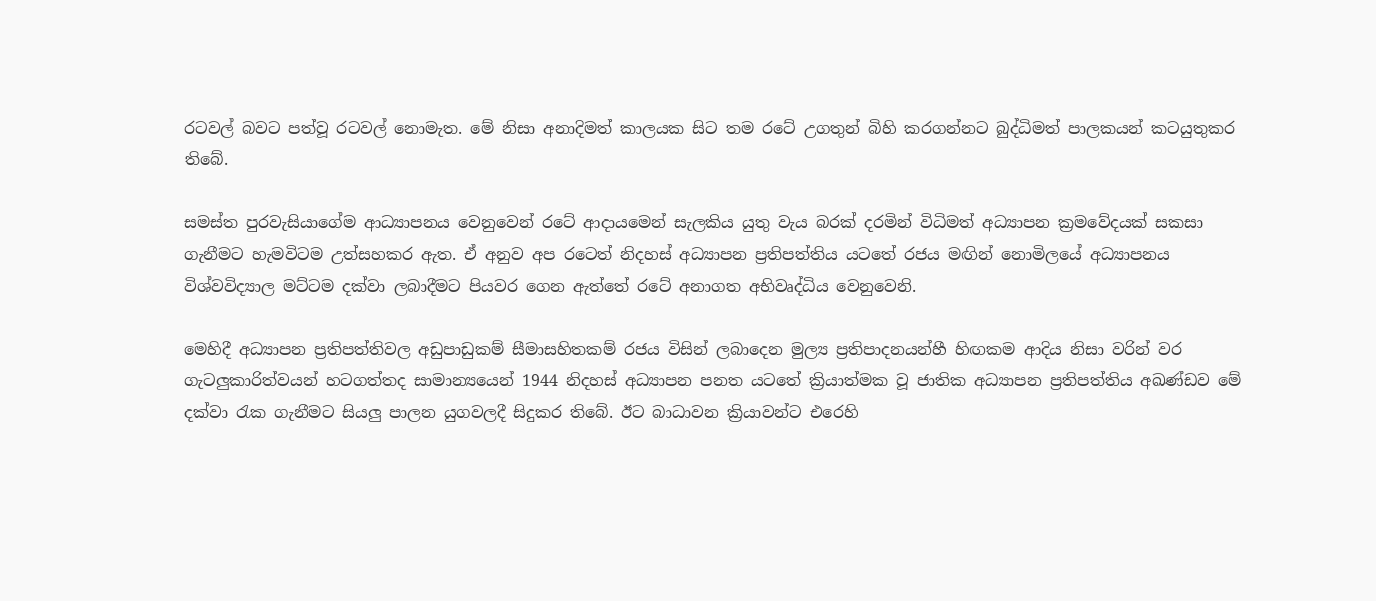රටවල් බවට පත්වූ රටවල් නොමැත. මේ නිසා අනාදිමත් කාලයක සිට තම රටේ උගතුන් බිහි කරගන්නට බුද්ධිමත් පාලකයන් කටයුතුකර තිබේ.

සමස්ත පුරවැසියාගේම ආධ්‍යාපනය වෙනුවෙන් රටේ ආදායමෙන් සැලකිය යුතු වැය බරක් දරමින් විධිමත් අධ්‍යාපන ක්‍රමවේදයක් සකසා ගැනීමට හැමවිටම උත්සහකර ඇත. ඒ අනුව අප රටෙත් නිදහස් අධ්‍යාපන ප්‍රතිපත්තිය යටතේ රජය මඟින් නොමිලයේ අධ්‍යාපනය විශ්වවිද්‍යාල මට්ටම දක්වා ලබාදීමට පියවර ගෙන ඇත්තේ රටේ අනාගත අභිවෘද්ධිය වෙනුවෙනි.

මෙහිදී අධ්‍යාපන ප්‍රතිපත්තිවල අඩුපාඩුකම් සීමාසහිතකම් රජය විසින් ලබාදෙන මුල්‍ය ප්‍රතිපාදනයන්හී හිඟකම ආදිය නිසා වරින් වර ගැටලුකාරිත්වයන් හටගත්තද සාමාන්‍යයෙන් 1944 නිදහස් අධ්‍යාපන පනත යටතේ ක්‍රියාත්මක වූ ජාතික අධ්‍යාපන ප්‍රතිපත්තිය අඛණ්ඩව මේ දක්වා රැක ගැනීමට සියලු පාලන යුගවලදී සිදුකර තිබේ. ඊට බාධාවන ක්‍රියාවන්ට එරෙහි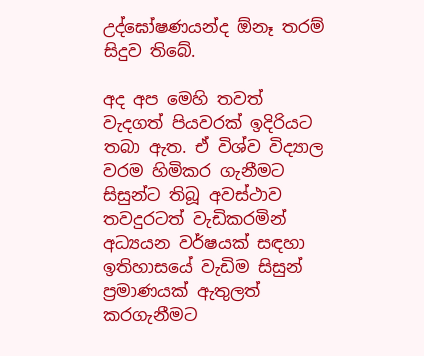උද්ඝෝෂණයන්ද ඕනෑ තරම් සිදුව තිබේ.

අද අප මෙහි තවත් වැදගත් පියවරක් ඉදිරියට තබා ඇත. ඒ විශ්ව විද්‍යාල වරම හිමිකර ගැනීමට සිසුන්ට තිබූ අවස්ථාව තවදුරටත් වැඩිකරමින් අධ්‍යයන වර්ෂයක් සඳහා ඉතිහාසයේ වැඩිම සිසුන් ප්‍රමාණයක් ඇතුලත් කරගැනීමට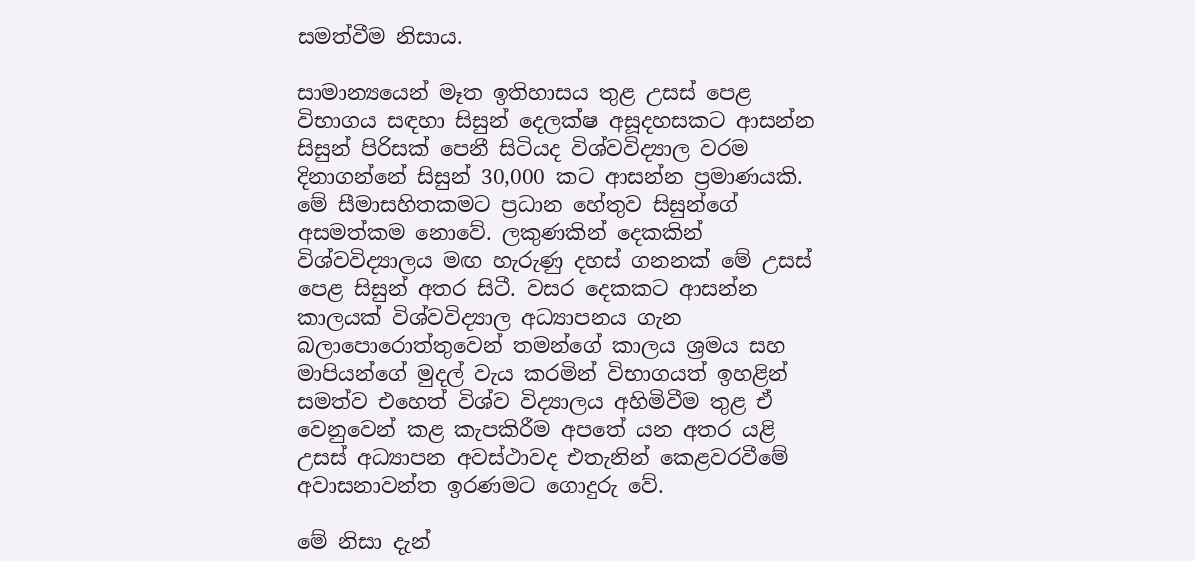සමත්වීම නිසාය.

සාමාන්‍යයෙන් මෑත ඉතිහාසය තුළ උසස් පෙළ විභාගය සඳහා සිසුන් දෙලක්ෂ අසූදහසකට ආසන්න සිසුන් පිරිසක් පෙනී සිටියද විශ්වවිද්‍යාල වරම දිනාගන්නේ සිසුන් 30,000 කට ආසන්න ප්‍රමාණයකි. මේ සීමාසහිතකමට ප්‍රධාන හේතුව සිසුන්ගේ අසමත්කම නොවේ. ලකුණකින් දෙකකින් විශ්වවිද්‍යාලය මඟ හැරුණු දහස් ගනනක් මේ උසස් පෙළ සිසුන් අතර සිටී. වසර දෙකකට ආසන්න කාලයක් විශ්වවිද්‍යාල අධ්‍යාපනය ගැන බලාපොරොත්තුවෙන් තමන්ගේ කාලය ශ්‍රමය සහ මාපියන්ගේ මුදල් වැය කරමින් විභාගයත් ඉහළින් සමත්ව එහෙත් විශ්ව විද්‍යාලය අහිමිවීම තුළ ඒ වෙනුවෙන් කළ කැපකිරීම අපතේ යන අතර යළි උසස් අධ්‍යාපන අවස්ථාවද එතැනින් කෙළවරවීමේ අවාසනාවන්ත ඉරණමට ගොදුරු වේ.

මේ නිසා දැන්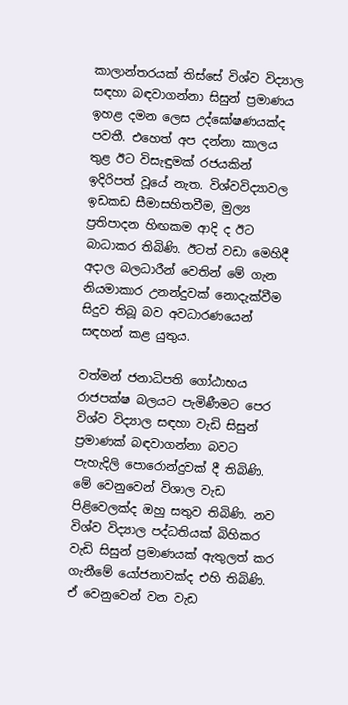කාලාන්තරයක් තිස්සේ විශ්ව විද්‍යාල සඳහා බඳවාගන්නා සිසුන් ප්‍රමාණය ඉහළ දමන ලෙස උද්ඝෝෂණයක්ද පවතී. එහෙත් අප දන්නා කාලය තුළ ඊට විසැඳුමක් රජයකින් ඉදිරිපත් වූයේ නැත. විශ්වවිද්‍යාවල ඉඩකඩ සීමාසහිතවීම, මුල්‍ය ප්‍රතිපාදන හිඟකම ආදි ද ඊට බාධාකර තිබිණි. ඊටත් වඩා මෙහිදී අදාල බලධාරීන් වෙතින් මේ ගැන නියමාකාර උනන්දුවක් නොදැක්වීම සිදුව තිබූ බව අවධාරණයෙන් සඳහන් කළ යුතුය.

වත්මන් ජනාධිපති ගෝඨාභය රාජපක්ෂ බලයට පැමිණීමට පෙර විශ්ව විද්‍යාල සඳහා වැඩි සිසුන් ප්‍රමාණක් බඳවාගන්නා බවට පැහැදිලි පොරොන්දුවක් දී තිබිණි. මේ වෙනුවෙන් විශාල වැඩ පිළිවෙලක්ද ඔහු සතුව තිබිණි. නව විශ්ව විද්‍යාල පද්ධතියක් බිහිකර වැඩි සිසුන් ප්‍රමාණයක් ඇතුලත් කර ගැනීමේ යෝජනාවක්ද එහි තිබිණි. ඒ වෙනුවෙන් වන වැඩ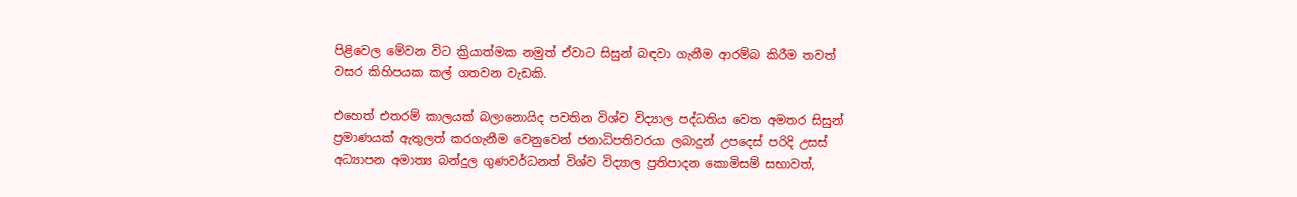පිළිවෙල මේවන විට ක්‍රියාත්මක නමුත් ඒවාට සිසුන් බඳවා ගැනීම ආරම්බ කිරීම තවත් වසර කිහිපයක කල් ගතවන වැඩකි.

එහෙත් එතරම් කාලයක් බලානොයිද පවතින විශ්ව විද්‍යාල පද්ධතිය වෙත අමතර සිසුන් ප්‍රමාණයක් ඇතුලත් කරගැනීම වෙනුවෙන් ජනාධිපතිවරයා ලබාදුන් උපදෙස් පරිදි උසස් අධ්‍යාපන අමාත්‍ය බන්දුල ගුණවර්ධනත් විශ්ව විද්‍යාල ප්‍රතිපාදන කොමිසම් සභාවත්,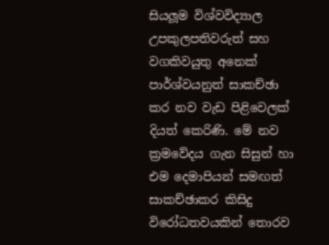සියලූම විශ්වවිද්‍යාල උපකුලපතිවරුත් සහ වගකිවයුතු අනෙක් පාර්ශ්වයනුත් සාකච්ඡා කර නව වැඩ පිළිවෙලක් දියත් කෙරිණි. මේ නව ක්‍රමවේදය ගැන සිසුන් හා එම දෙමාපියන් සමඟත් සාකච්ඡාකර කිසිදු විරෝධතවයකින් තොරව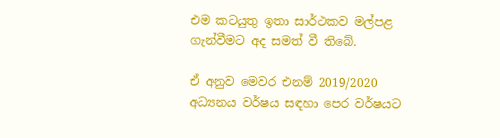එම කටයුතු ඉතා සාර්ථකව මල්පළ ගැන්වීමට අද සමත් වී තිබේ.

ඒ අනුව මෙවර එනම් 2019/2020 අධ්‍යනය වර්ෂය සඳහා පෙර වර්ෂයට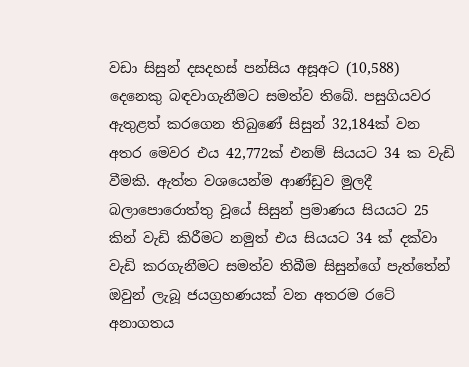වඩා සිසුන් දසදහස් පන්සිය අසූඅට (10,588) දෙනෙකු බඳවාගැනීමට සමත්ව තිබේ. පසුගියවර ඇතුළත් කරගෙන තිබුණේ සිසුන් 32,184ක් වන අතර මෙවර එය 42,772ක් එනම් සියයට 34 ක වැඩි වීමකි. ඇත්ත වශයෙන්ම ආණ්ඩුව මුලදී බලාපොරොත්තු වූයේ සිසුන් ප්‍රමාණය සියයට 25 කින් වැඩි කිරීමට නමුත් එය සියයට 34 ක් දක්වා වැඩි කරගැනීමට සමත්ව තිබීම සිසුන්ගේ පැත්තේන් ඔවුන් ලැබූ ජයග්‍රහණයක් වන අතරම රටේ අනාගතය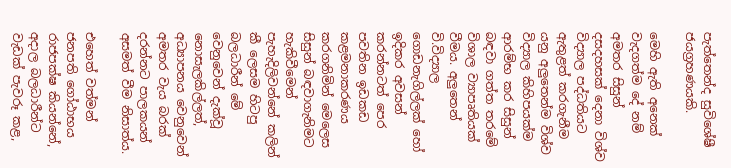පැත්තෙන්ද සුවිශේෂී ජයග්‍රහණයකි.

මෙහි ඇති අනෙක් වැදගත්ම දේ නම් අමතර සිසුන් දසදහසක් දෙනා විශ්ව විද්‍යාල පද්ධතියට ඇතුළත් කරගැනීම යනු අලුතෙන්ම විශ්ව විද්‍යාල කිහිපයක්ම ආරම්භ කර සිසුන් බඳවා ගත්ත තරමේ විශාල ව්‍යාපෘතියක් වීමය. අලුතෙන් වි.විද්‍යාල ගොඩනැගිල්ලක් හෝ ඉදිකර අවසන් කරන්නටත් පෙර පවතින ඉඩකඩ කළමනාකරණය කරගනිමින් මෙලෙස සිසුන් බඳවාගැනිමට හැකිවීමෙන් පැහැදිලිවන්නේ කලින් කී ලෙසම හිටපු බලධාරීන් මේ වෙනුවෙන් දැක්වූ නොසැලකිල්ලත්, අධ්‍යාපනය වෙනුවෙන් අමතර වැය බරක් දරන්නට පාලකයන් අසමත් වීම නිසාත්ය.

එහෙත් වත්මන් ජනපති ගෝඨාභය රාජපක්ෂ කියන්නේ, අදාල බලධාරීන්ට වැඩක් පැවරූ කළ,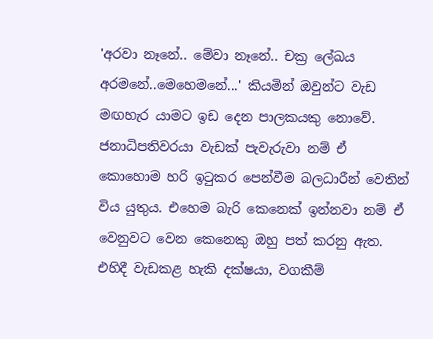'අරවා නෑනේ.. මේවා නෑනේ.. චක්‍ර ලේඛය අරමනේ..මෙහෙමනේ...' කියමින් ඔවුන්ට වැඩ මඟහැර යාමට ඉඩ දෙන පාලකයකු නොවේ. ජනාධිපතිවරයා වැඩක් පැවැරුවා නම් ඒ කොහොම හරි ඉ‍ටුකර පෙන්වීම බලධාරීන් වෙතින් විය යුතුය. එහෙම බැරි කෙනෙක් ඉන්නවා නම් ඒ වෙනුවට වෙන කෙනෙකු ඔහු පත් කරනු ඇත. එහිදී වැඩකළ හැකි දක්ෂයා, වගකීම්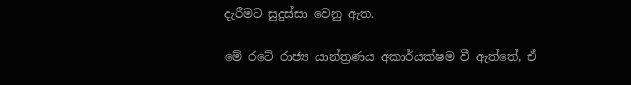දැරීමට සුදුස්සා වෙනු ඇත.

මේ රටේ රාජ්‍ය යාන්ත්‍රණය අකාර්යක්ෂම වී ඇත්තේ, ඒ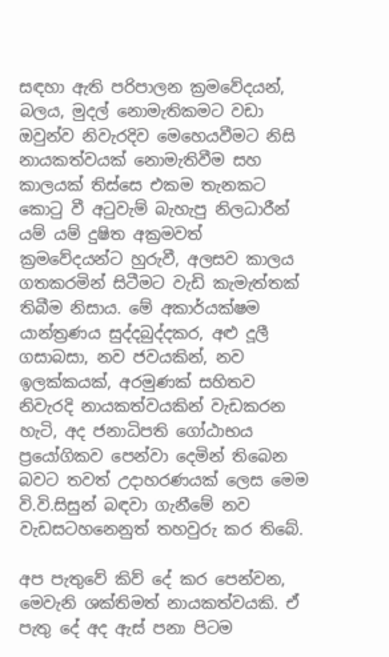සඳහා ඇති පරිපාලන ක්‍රමවේදයන්, බලය, මුදල් නොමැතිකමට වඩා ඔවුන්ව නිවැරදිව මෙහෙයවීමට නිසි නායකත්වයක් නොමැතිවීම සහ කාලයක් තිස්සෙ එකම තැනකට කො‍ටු වී අටුවැම් බැහැපු නිලධාරීන් යම් යම් දුෂිත අක්‍රමවත් ක්‍රමවේදයන්ට හුරුවී, අලසව කාලය ගතකරමින් සිටීමට වැඩි කැමැත්තක් තිබීම නිසාය. මේ අකාර්යක්ෂම යාන්ත්‍රණය සුද්දබුද්දකර, අළු දූලී ගසාබසා, නව ජවයකින්, නව ඉලක්කයක්, අරමුණක් සහිතව නිවැරදි නායකත්වයකින් වැඩකරන හැටි, අද ජනාධිපති ගෝඨාභය ප්‍රයෝගිකව පෙන්වා දෙමින් තිබෙන බවට තවත් උදාහරණයක් ලෙස මෙම වි.වි.සිසුන් බඳවා ගැනීමේ නව වැඩසටහනෙනුත් තහවුරු කර තිබේ.

අප පැතුවේ කිව් දේ කර පෙන්වන, මෙවැනි ශක්තිමත් නායකත්වයකි. ඒ පැතු දේ අද ඇස් පනා පිටම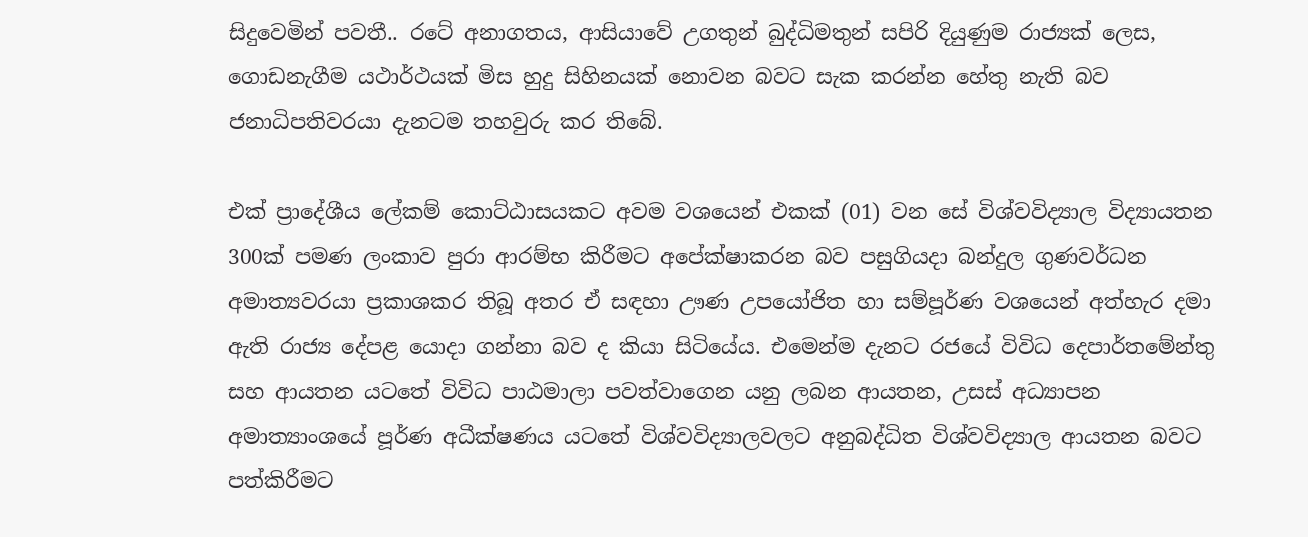සිදුවෙමින් පවතී.. රටේ අනාගතය, ආසියාවේ උගතුන් බුද්ධිමතුන් සපිරි දියුණුම රාජ්‍යක් ලෙස, ගොඩනැගීම යථාර්ථයක් මිස හුදු සිහිනයක් නොවන බවට සැක කරන්න හේතු නැති බව ජනාධිපතිවරයා දැනටම තහවුරු කර තිබේ.

එක් ප්‍රාදේශීය ලේකම් කොට්ඨාසයකට අවම වශයෙන් එකක් (01) වන සේ විශ්වවිද්‍යාල විද්‍යායතන 300ක් පමණ ලංකාව පුරා ආරම්භ කිරීමට අපේක්ෂාකරන බව පසුගියදා බන්දුල ගුණවර්ධන අමාත්‍යවරයා ප්‍රකාශකර තිබූ අතර ඒ සඳහා ඌණ උපයෝජිත හා සම්පූර්ණ වශයෙන් අත්හැර දමා ඇති රාජ්‍ය දේපළ යොදා ගන්නා බව ද කියා සිටියේය. එමෙන්ම දැනට රජයේ විවිධ දෙපාර්ත‍මේන්තු සහ ආයතන යටතේ විවිධ පාඨමාලා පවත්වාගෙන යනු ලබන ආයතන, උසස් අධ්‍යාපන අමාත්‍යාංශයේ පූර්ණ අධීක්ෂණය යටතේ විශ්වවිද්‍යාලවලට අනුබද්ධිත විශ්වවිද්‍යාල ආයතන බවට පත්කිරීමට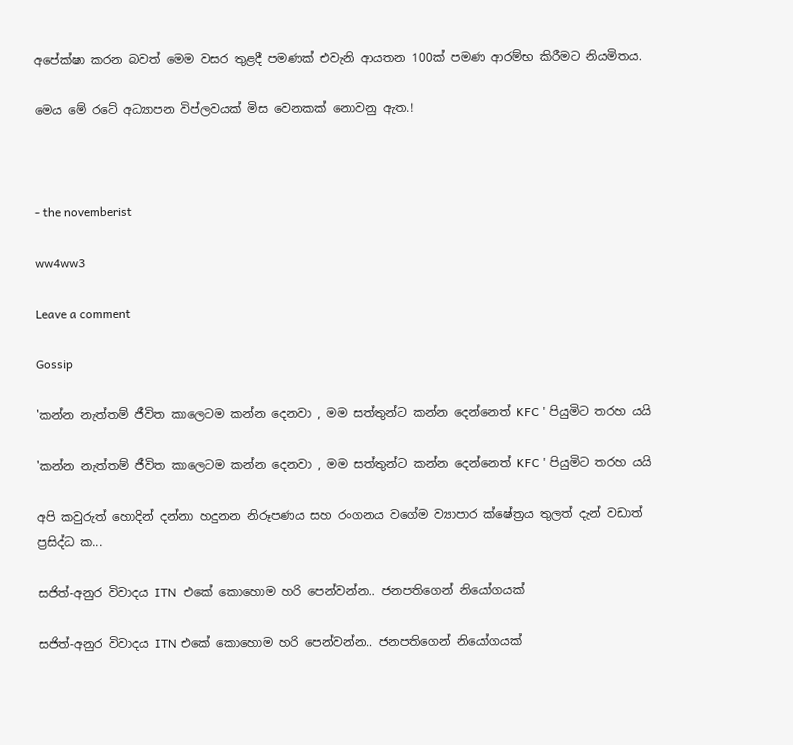අපේක්ෂා කරන බවත් මෙම වසර තුළදී පමණක් එවැනි ආයතන 100ක් පමණ ආරම්භ කිරීමට නියමිතය.

මෙය මේ රටේ අධ්‍යාපන විප්ලවයක් මිස වෙනකක් නොවනු ඇත.!



- the novemberist

ww4ww3

Leave a comment

Gossip

'කන්න නැත්තම් ජීවිත කාලෙටම කන්න දෙනවා , මම සත්තුන්ට කන්න දෙන්නෙත් KFC ' පියුමිට තරහ යයි

'කන්න නැත්තම් ජීවිත කාලෙටම කන්න දෙනවා , මම සත්තුන්ට කන්න දෙන්නෙත් KFC ' පියුමිට තරහ යයි

අපි කවුරුත් හොදින් දන්නා හදුනන නිරූපණය සහ රංගනය වගේම ව්‍යාපාර ක්ෂේත්‍රය තුලත් දැන් වඩාත් ප්‍රසිද්ධ ක...

සජිත්-අනුර විවාදය ITN  එකේ කොහොම හරි පෙන්වන්න.. ජනපතිගෙන් නියෝගයක්

සජිත්-අනුර විවාදය ITN එකේ කොහොම හරි පෙන්වන්න.. ජනපතිගෙන් නියෝගයක්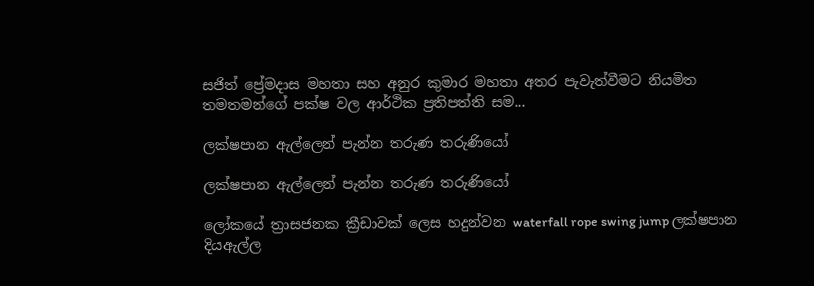සජිත් ප්‍රේමදාස මහතා සහ අනුර කුමාර මහතා අතර පැවැත්වීමට නියමිත තමතමන්ගේ පක්ෂ වල ආර්ථික ප්‍රතිපත්ති සම...

ලක්ෂපාන ඇල්ලෙන් පැන්න තරුණ තරුණියෝ

ලක්ෂපාන ඇල්ලෙන් පැන්න තරුණ තරුණියෝ

ලෝකයේ ත්‍රාසජනක ක්‍රීඩාවක් ලෙස හදුන්වන waterfall rope swing jump ලක්ෂපාන දියඇල්ල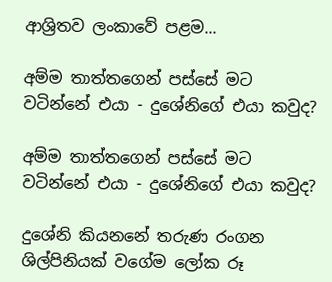ආශ්‍රිතව ලංකාවේ පළම...

අම්ම තාත්තගෙන් පස්සේ මට වටින්නේ එයා - දුශේනිගේ එයා කවුද?

අම්ම තාත්තගෙන් පස්සේ මට වටින්නේ එයා - දුශේනිගේ එයා කවුද?

දුශේනි කියනනේ තරුණ රංගන ශිල්පිනියක් වගේම ලෝක රූ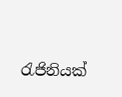රැජිනියක්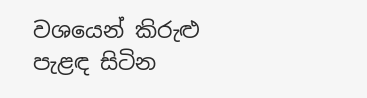වශයෙන් කිරුළු පැළඳ සිටින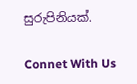සුරුපිනියක්.

Connet With Us